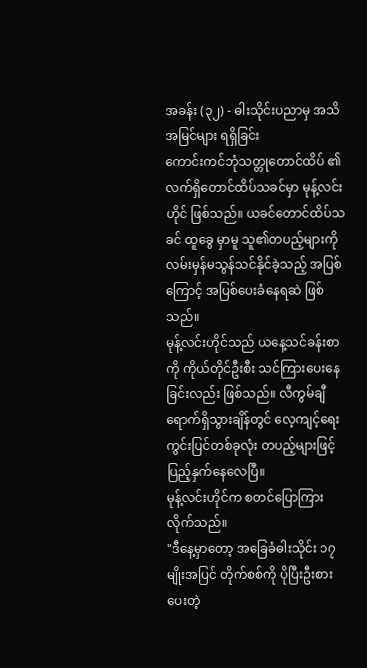အခန်း (၃၂) - ဓါးသိုင်းပညာမှ အသိအမြင်များ ရရှိခြင်း
ကောင်းကင်ဘုံသတ္တုတောင်ထိပ် ၏ လက်ရှိတောင်ထိပ်သခင်မှာ မုန့်လင်းဟိုင် ဖြစ်သည်။ ယခင်တောင်ထိပ်သခင် ထူခွေ မှာမူ သူ၏တပည့်များကို လမ်းမှန်မသွန်သင်နိုင်ခဲ့သည့် အပြစ်ကြောင့် အပြစ်ပေးခံနေရဆဲ ဖြစ်သည်။
မုန့်လင်းဟိုင်သည် ယနေ့သင်ခန်းစာကို ကိုယ်တိုင်ဦးစီး သင်ကြားပေးနေခြင်းလည်း ဖြစ်သည်။ လီကွမ်ချီ ရောက်ရှိသွားချိန်တွင် လေ့ကျင့်ရေးကွင်းပြင်တစ်ခုလုံး တပည့်များဖြင့် ပြည့်နှက်နေလေပြီ။
မုန့်လင်းဟိုင်က စတင်ပြောကြားလိုက်သည်။
"ဒီနေ့မှာတော့ အခြေခံဓါးသိုင်း ၁၇ မျိုးအပြင် တိုက်စစ်ကို ပိုပြီးဦးစားပေးတဲ့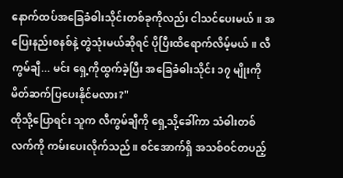နောက်ထပ်အခြေခံဓါးသိုင်းတစ်ခုကိုလည်း ငါသင်ပေးမယ်။ အပြေးနည်းစနစ်နဲ့ တွဲသုံးမယ်ဆိုရင် ပိုပြီးထိရောက်လိမ့်မယ်။ လီကွမ်ချီ... မင်း ရှေ့ကိုထွက်ခဲ့ပြီး အခြေခံဓါးသိုင်း ၁၇ မျိုးကို မိတ်ဆက်ပြပေးနိုင်မလား?"
ထိုသို့ပြောရင်း သူက လီကွမ်ချီကို ရှေ့သို့ခေါ်ကာ သံဓါးတစ်လက်ကို ကမ်းပေးလိုက်သည်။ စင်အောက်ရှိ အသစ်ဝင်တပည့်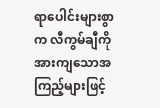ရာပေါင်းများစွာက လီကွမ်ချီကို အားကျသောအကြည့်များဖြင့်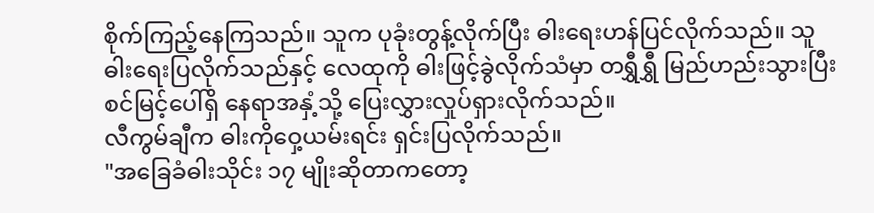စိုက်ကြည့်နေကြသည်။ သူက ပုခုံးတွန့်လိုက်ပြီး ဓါးရေးဟန်ပြင်လိုက်သည်။ သူ ဓါးရေးပြလိုက်သည်နှင့် လေထုကို ဓါးဖြင့်ခွဲလိုက်သံမှာ တရွှီရွှီ မြည်ဟည်းသွားပြီး စင်မြင့်ပေါ်ရှိ နေရာအနှံ့သို့ ပြေးလွှားလှုပ်ရှားလိုက်သည်။
လီကွမ်ချီက ဓါးကိုဝှေ့ယမ်းရင်း ရှင်းပြလိုက်သည်။
"အခြေခံဓါးသိုင်း ၁၇ မျိုးဆိုတာကတော့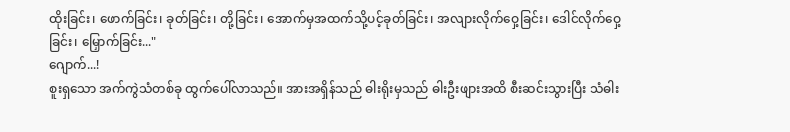ထိုးခြင်း၊ ဖောက်ခြင်း၊ ခုတ်ခြင်း၊ တို့ခြင်း၊ အောက်မှအထက်သို့ပင့်ခုတ်ခြင်း၊ အလျားလိုက်ဝှေ့ခြင်း၊ ဒေါင်လိုက်ဝှေ့ခြင်း၊ မြှောက်ခြင်း..."
ဂျောက်...!
စူးရှသော အက်ကွဲသံတစ်ခု ထွက်ပေါ်လာသည်။ အားအရှိန်သည် ဓါးရိုးမှသည် ဓါးဦးဖျားအထိ စီးဆင်းသွားပြီး သံဓါး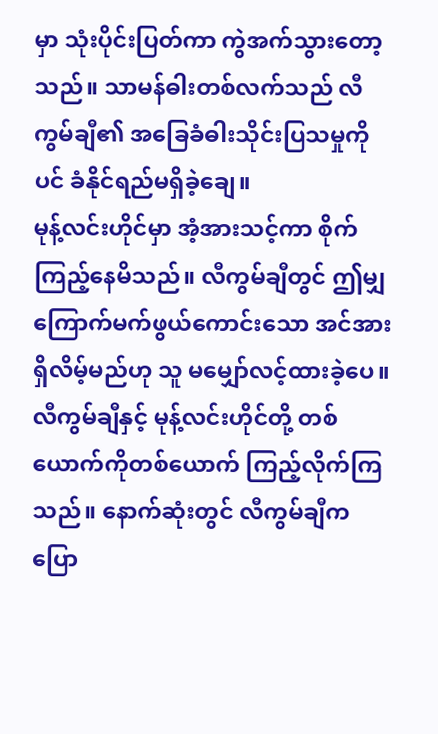မှာ သုံးပိုင်းပြတ်ကာ ကွဲအက်သွားတော့သည်။ သာမန်ဓါးတစ်လက်သည် လီကွမ်ချီ၏ အခြေခံဓါးသိုင်းပြသမှုကိုပင် ခံနိုင်ရည်မရှိခဲ့ချေ။
မုန့်လင်းဟိုင်မှာ အံ့အားသင့်ကာ စိုက်ကြည့်နေမိသည်။ လီကွမ်ချီတွင် ဤမျှကြောက်မက်ဖွယ်ကောင်းသော အင်အားရှိလိမ့်မည်ဟု သူ မမျှော်လင့်ထားခဲ့ပေ။ လီကွမ်ချီနှင့် မုန့်လင်းဟိုင်တို့ တစ်ယောက်ကိုတစ်ယောက် ကြည့်လိုက်ကြသည်။ နောက်ဆုံးတွင် လီကွမ်ချီက ပြော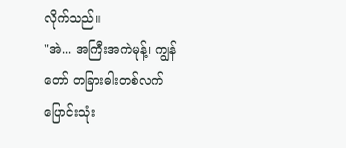လိုက်သည်။
"အဲ... အကြီးအကဲမုန့်၊ ကျွန်တော် တခြားဓါးတစ်လက် ပြောင်းသုံး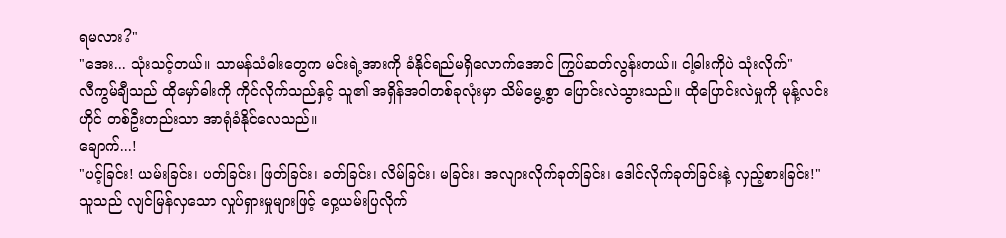ရမလား?"
"အေး... သုံးသင့်တယ်။ သာမန်သံဓါးတွေက မင်းရဲ့အားကို ခံနိုင်ရည်မရှိလောက်အောင် ကြွပ်ဆတ်လွန်းတယ်။ ငါ့ဓါးကိုပဲ သုံးလိုက်"
လီကွမ်ချီသည် ထိုမှော်ဓါးကို ကိုင်လိုက်သည်နှင့် သူ၏ အရှိန်အဝါတစ်ခုလုံးမှာ သိမ်မွေ့စွာ ပြောင်းလဲသွားသည်။ ထိုပြောင်းလဲမှုကို မုန့်လင်းဟိုင် တစ်ဦးတည်းသာ အာရုံခံနိုင်လေသည်။
ချောက်...!
"ပင့်ခြင်း! ယမ်းခြင်း၊ ပတ်ခြင်း၊ ဖြတ်ခြင်း၊ ခတ်ခြင်း၊ လိမ်ခြင်း၊ မခြင်း၊ အလျားလိုက်ခုတ်ခြင်း၊ ဒေါင်လိုက်ခုတ်ခြင်းနဲ့ လှည့်စားခြင်း!"
သူသည် လျင်မြန်လှသော လှုပ်ရှားမှုများဖြင့် ဝှေ့ယမ်းပြလိုက်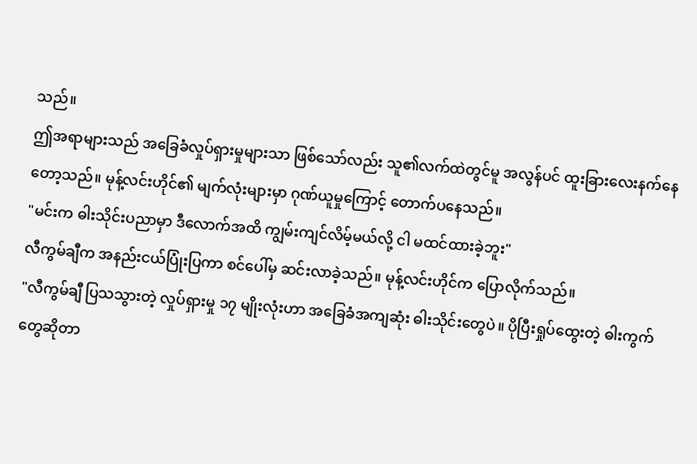သည်။
ဤအရာများသည် အခြေခံလှုပ်ရှားမှုများသာ ဖြစ်သော်လည်း သူ၏လက်ထဲတွင်မူ အလွန်ပင် ထူးခြားလေးနက်နေတော့သည်။ မုန့်လင်းဟိုင်၏ မျက်လုံးများမှာ ဂုဏ်ယူမှုကြောင့် တောက်ပနေသည်။
"မင်းက ဓါးသိုင်းပညာမှာ ဒီလောက်အထိ ကျွမ်းကျင်လိမ့်မယ်လို့ ငါ မထင်ထားခဲ့ဘူး"
လီကွမ်ချီက အနည်းငယ်ပြုံးပြကာ စင်ပေါ်မှ ဆင်းလာခဲ့သည်။ မုန့်လင်းဟိုင်က ပြောလိုက်သည်။
"လီကွမ်ချီ ပြသသွားတဲ့ လှုပ်ရှားမှု ၁၇ မျိုးလုံးဟာ အခြေခံအကျဆုံး ဓါးသိုင်းတွေပဲ။ ပိုပြီးရှုပ်ထွေးတဲ့ ဓါးကွက်တွေဆိုတာ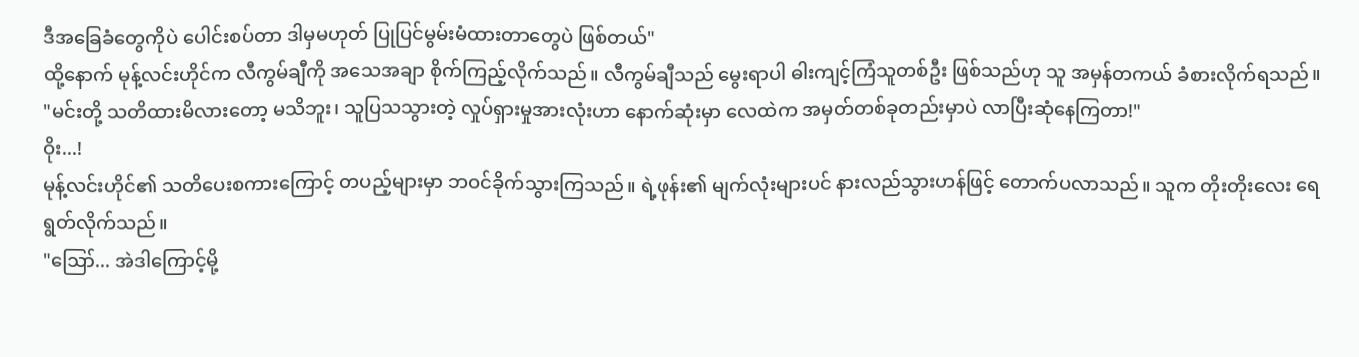ဒီအခြေခံတွေကိုပဲ ပေါင်းစပ်တာ ဒါမှမဟုတ် ပြုပြင်မွမ်းမံထားတာတွေပဲ ဖြစ်တယ်"
ထို့နောက် မုန့်လင်းဟိုင်က လီကွမ်ချီကို အသေအချာ စိုက်ကြည့်လိုက်သည်။ လီကွမ်ချီသည် မွေးရာပါ ဓါးကျင့်ကြံသူတစ်ဦး ဖြစ်သည်ဟု သူ အမှန်တကယ် ခံစားလိုက်ရသည်။
"မင်းတို့ သတိထားမိလားတော့ မသိဘူး၊ သူပြသသွားတဲ့ လှုပ်ရှားမှုအားလုံးဟာ နောက်ဆုံးမှာ လေထဲက အမှတ်တစ်ခုတည်းမှာပဲ လာပြီးဆုံနေကြတာ!"
ဝိုး...!
မုန့်လင်းဟိုင်၏ သတိပေးစကားကြောင့် တပည့်များမှာ ဘဝင်ခိုက်သွားကြသည်။ ရဲ့ဖုန်း၏ မျက်လုံးများပင် နားလည်သွားဟန်ဖြင့် တောက်ပလာသည်။ သူက တိုးတိုးလေး ရေရွတ်လိုက်သည်။
"ဪ... အဲဒါကြောင့်မို့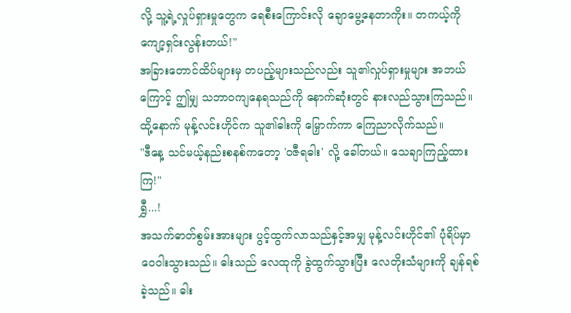လို့ သူ့ရဲ့လှုပ်ရှားမှုတွေက ရေစီးကြောင်းလို ချောမွေ့နေတာကိုး။ တကယ့်ကို ကျော့ရှင်းလွန်းတယ်!"
အခြားတောင်ထိပ်များမှ တပည့်များသည်လည်း သူ၏လှုပ်ရှားမှုများ အဘယ်ကြောင့် ဤမျှ သဘာဝကျနေရသည်ကို နောက်ဆုံးတွင် နားလည်သွားကြသည်။
ထို့နောက် မုန့်လင်းဟိုင်က သူ၏ဓါးကို မြှောက်ကာ ကြေညာလိုက်သည်။
"ဒီနေ့ သင်မယ့်နည်းစနစ်ကတော့ 'ဝဇီရဓါး' လို့ ခေါ်တယ်။ သေချာကြည့်ထားကြ!"
ရွှီ...!
အသက်ဓာတ်စွမ်းအားများ ပွင့်ထွက်လာသည်နှင့်အမျှ မုန့်လင်းဟိုင်၏ ပုံရိပ်မှာ ဝေဝါးသွားသည်။ ဓါးသည် လေထုကို ခွဲထွက်သွားပြီး လေတိုးသံများကို ချန်ရစ်ခဲ့သည်။ ဓါး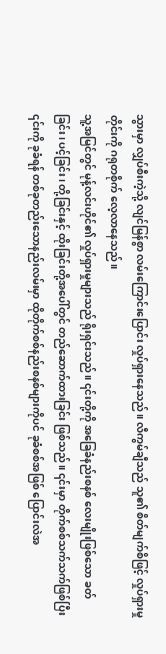သွားမှာ လျှပ်စီးကဲ့သို့ လျင်မြန်စွာ လမ်းကြောင်းပြောင်း လှုပ်ရှားနေသည်။ လီကွမ်ချီသည် သူ၏ စိတ်မျက်စိဖြင့် လှုပ်ရှားမှုတိုင်းကို ဂရုတစိုက် လေ့လာနေသည်။
သူ့အမြင်တွင် မုန့်လင်းဟိုင်၏ လှုပ်ရှားမှုများသည် ရိုးရှင်းသည်။ ၎င်းတို့ကို အခြေခံနည်းစနစ် လေးမျိုးဖြစ်သော ခတ်ခြင်း၊ ပင့်ခြင်း၊ တို့ခြင်းနှင့် ထိုးခြင်းတို့အပေါ်တွင် တည်ဆောက်ထားခြင်း ဖြစ်သည်။ ၎င်းမှာ တိုက်စစ်သက်သက်ဖြစ်ပြီး ၎င်းကို ခုခံရန် တစ်ခုတည်းသောနည်းလမ်းမှာ ထိုတိုက်စစ်နည်းစနစ်များကိုပင် ခုခံစစ်အဖြစ် ပြောင်းလဲအ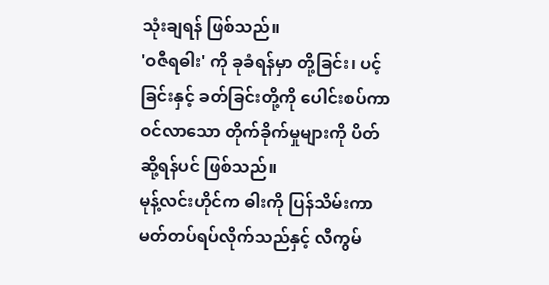သုံးချရန် ဖြစ်သည်။
'ဝဇီရဓါး' ကို ခုခံရန်မှာ တို့ခြင်း၊ ပင့်ခြင်းနှင့် ခတ်ခြင်းတို့ကို ပေါင်းစပ်ကာ ဝင်လာသော တိုက်ခိုက်မှုများကို ပိတ်ဆို့ရန်ပင် ဖြစ်သည်။
မုန့်လင်းဟိုင်က ဓါးကို ပြန်သိမ်းကာ မတ်တပ်ရပ်လိုက်သည်နှင့် လီကွမ်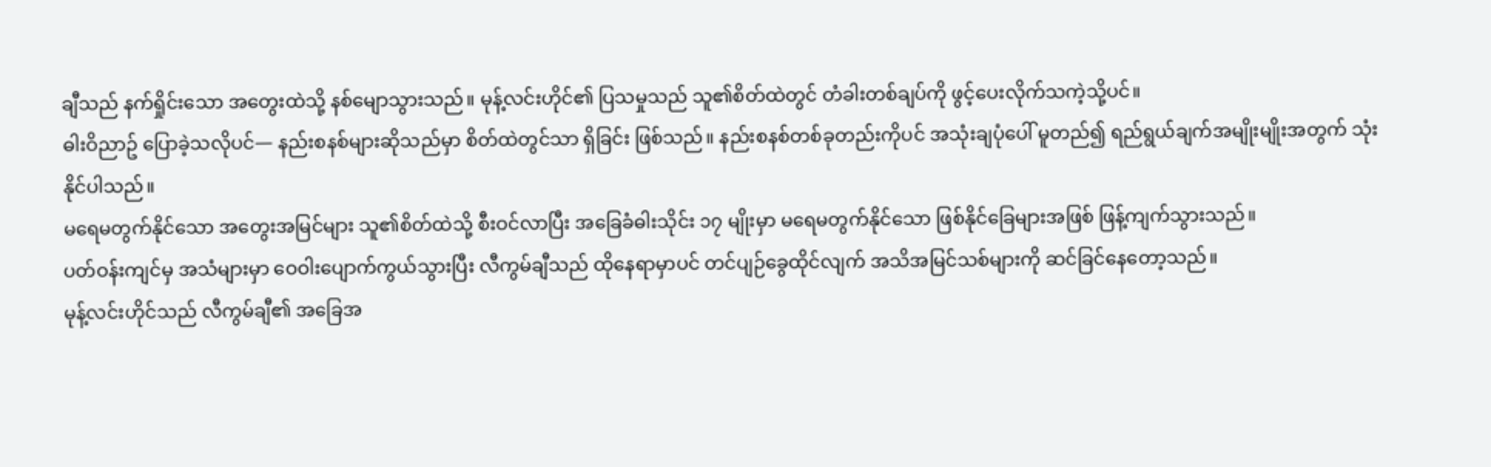ချီသည် နက်ရှိုင်းသော အတွေးထဲသို့ နစ်မျောသွားသည်။ မုန့်လင်းဟိုင်၏ ပြသမှုသည် သူ၏စိတ်ထဲတွင် တံခါးတစ်ချပ်ကို ဖွင့်ပေးလိုက်သကဲ့သို့ပင်။
ဓါးဝိညာဥ် ပြောခဲ့သလိုပင်— နည်းစနစ်များဆိုသည်မှာ စိတ်ထဲတွင်သာ ရှိခြင်း ဖြစ်သည်။ နည်းစနစ်တစ်ခုတည်းကိုပင် အသုံးချပုံပေါ် မူတည်၍ ရည်ရွယ်ချက်အမျိုးမျိုးအတွက် သုံးနိုင်ပါသည်။
မရေမတွက်နိုင်သော အတွေးအမြင်များ သူ၏စိတ်ထဲသို့ စီးဝင်လာပြီး အခြေခံဓါးသိုင်း ၁၇ မျိုးမှာ မရေမတွက်နိုင်သော ဖြစ်နိုင်ခြေများအဖြစ် ဖြန့်ကျက်သွားသည်။
ပတ်ဝန်းကျင်မှ အသံများမှာ ဝေဝါးပျောက်ကွယ်သွားပြီး လီကွမ်ချီသည် ထိုနေရာမှာပင် တင်ပျဉ်ခွေထိုင်လျက် အသိအမြင်သစ်များကို ဆင်ခြင်နေတော့သည်။
မုန့်လင်းဟိုင်သည် လီကွမ်ချီ၏ အခြေအ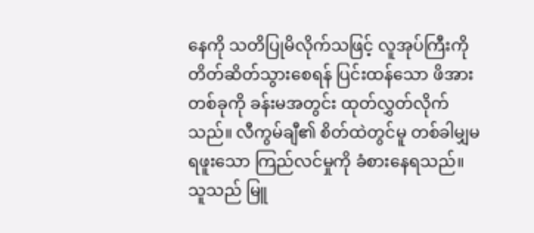နေကို သတိပြုမိလိုက်သဖြင့် လူအုပ်ကြီးကို တိတ်ဆိတ်သွားစေရန် ပြင်းထန်သော ဖိအားတစ်ခုကို ခန်းမအတွင်း ထုတ်လွှတ်လိုက်သည်။ လီကွမ်ချီ၏ စိတ်ထဲတွင်မူ တစ်ခါမျှမရဖူးသော ကြည်လင်မှုကို ခံစားနေရသည်။
သူသည် မြူ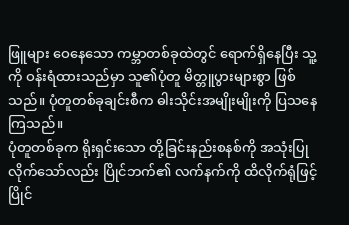ဖြူများ ဝေနေသော ကမ္ဘာတစ်ခုထဲတွင် ရောက်ရှိနေပြီး သူ့ကို ဝန်းရံထားသည်မှာ သူ၏ပုံတူ မိတ္တူပွားများစွာ ဖြစ်သည်။ ပုံတူတစ်ခုချင်းစီက ဓါးသိုင်းအမျိုးမျိုးကို ပြသနေကြသည်။
ပုံတူတစ်ခုက ရိုးရှင်းသော တို့ခြင်းနည်းစနစ်ကို အသုံးပြုလိုက်သော်လည်း ပြိုင်ဘက်၏ လက်နက်ကို ထိလိုက်ရုံဖြင့် ပြိုင်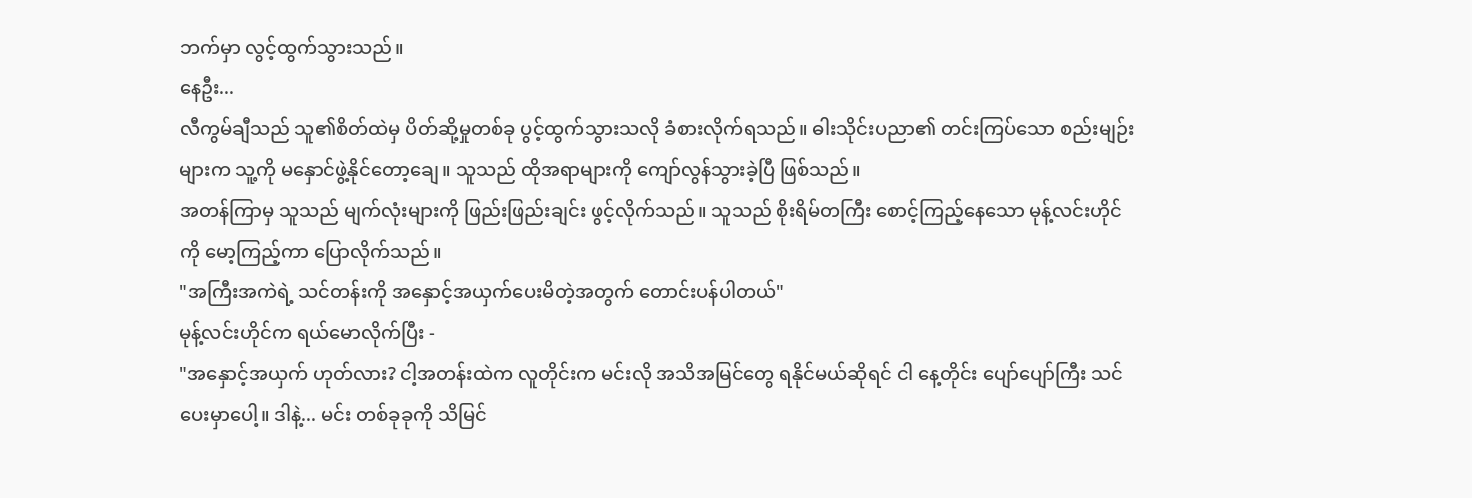ဘက်မှာ လွင့်ထွက်သွားသည်။
နေဦး...
လီကွမ်ချီသည် သူ၏စိတ်ထဲမှ ပိတ်ဆို့မှုတစ်ခု ပွင့်ထွက်သွားသလို ခံစားလိုက်ရသည်။ ဓါးသိုင်းပညာ၏ တင်းကြပ်သော စည်းမျဉ်းများက သူ့ကို မနှောင်ဖွဲ့နိုင်တော့ချေ။ သူသည် ထိုအရာများကို ကျော်လွန်သွားခဲ့ပြီ ဖြစ်သည်။
အတန်ကြာမှ သူသည် မျက်လုံးများကို ဖြည်းဖြည်းချင်း ဖွင့်လိုက်သည်။ သူသည် စိုးရိမ်တကြီး စောင့်ကြည့်နေသော မုန့်လင်းဟိုင်ကို မော့ကြည့်ကာ ပြောလိုက်သည်။
"အကြီးအကဲရဲ့ သင်တန်းကို အနှောင့်အယှက်ပေးမိတဲ့အတွက် တောင်းပန်ပါတယ်"
မုန့်လင်းဟိုင်က ရယ်မောလိုက်ပြီး -
"အနှောင့်အယှက် ဟုတ်လား? ငါ့အတန်းထဲက လူတိုင်းက မင်းလို အသိအမြင်တွေ ရနိုင်မယ်ဆိုရင် ငါ နေ့တိုင်း ပျော်ပျော်ကြီး သင်ပေးမှာပေါ့။ ဒါနဲ့... မင်း တစ်ခုခုကို သိမြင်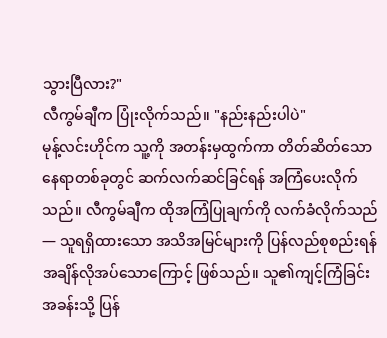သွားပြီလား?"
လီကွမ်ချီက ပြုံးလိုက်သည်။ "နည်းနည်းပါပဲ"
မုန့်လင်းဟိုင်က သူ့ကို အတန်းမှထွက်ကာ တိတ်ဆိတ်သော နေရာတစ်ခုတွင် ဆက်လက်ဆင်ခြင်ရန် အကြံပေးလိုက်သည်။ လီကွမ်ချီက ထိုအကြံပြုချက်ကို လက်ခံလိုက်သည်— သူရရှိထားသော အသိအမြင်များကို ပြန်လည်စုစည်းရန် အချိန်လိုအပ်သောကြောင့် ဖြစ်သည်။ သူ၏ကျင့်ကြံခြင်းအခန်းသို့ ပြန်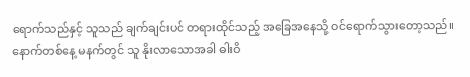ရောက်သည်နှင့် သူသည် ချက်ချင်းပင် တရားထိုင်သည့် အခြေအနေသို့ ဝင်ရောက်သွားတော့သည်။
နောက်တစ်နေ့ မနက်တွင် သူ နိုးလာသောအခါ ဓါးဝိ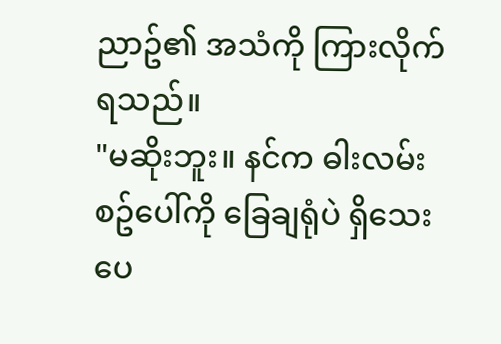ညာဥ်၏ အသံကို ကြားလိုက်ရသည်။
"မဆိုးဘူး။ နင်က ဓါးလမ်းစဥ်ပေါ်ကို ခြေချရုံပဲ ရှိသေးပေ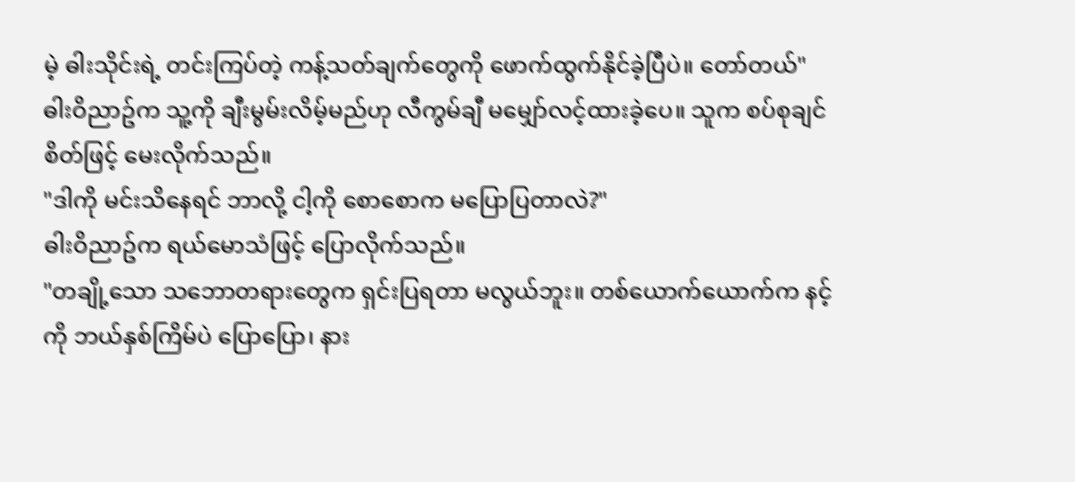မဲ့ ဓါးသိုင်းရဲ့ တင်းကြပ်တဲ့ ကန့်သတ်ချက်တွေကို ဖောက်ထွက်နိုင်ခဲ့ပြီပဲ။ တော်တယ်"
ဓါးဝိညာဥ်က သူ့ကို ချီးမွမ်းလိမ့်မည်ဟု လီကွမ်ချီ မမျှော်လင့်ထားခဲ့ပေ။ သူက စပ်စုချင်စိတ်ဖြင့် မေးလိုက်သည်။
"ဒါကို မင်းသိနေရင် ဘာလို့ ငါ့ကို စောစောက မပြောပြတာလဲ?"
ဓါးဝိညာဥ်က ရယ်မောသံဖြင့် ပြောလိုက်သည်။
"တချို့သော သဘောတရားတွေက ရှင်းပြရတာ မလွယ်ဘူး။ တစ်ယောက်ယောက်က နင့်ကို ဘယ်နှစ်ကြိမ်ပဲ ပြောပြော၊ နား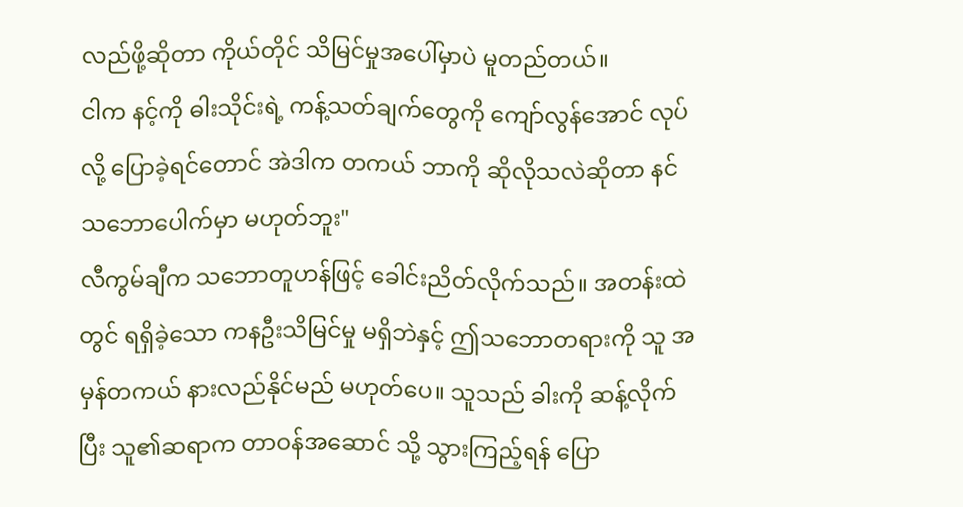လည်ဖို့ဆိုတာ ကိုယ်တိုင် သိမြင်မှုအပေါ်မှာပဲ မူတည်တယ်။
ငါက နင့်ကို ဓါးသိုင်းရဲ့ ကန့်သတ်ချက်တွေကို ကျော်လွန်အောင် လုပ်လို့ ပြောခဲ့ရင်တောင် အဲဒါက တကယ် ဘာကို ဆိုလိုသလဲဆိုတာ နင် သဘောပေါက်မှာ မဟုတ်ဘူး"
လီကွမ်ချီက သဘောတူဟန်ဖြင့် ခေါင်းညိတ်လိုက်သည်။ အတန်းထဲတွင် ရရှိခဲ့သော ကနဦးသိမြင်မှု မရှိဘဲနှင့် ဤသဘောတရားကို သူ အမှန်တကယ် နားလည်နိုင်မည် မဟုတ်ပေ။ သူသည် ခါးကို ဆန့်လိုက်ပြီး သူ၏ဆရာက တာဝန်အဆောင် သို့ သွားကြည့်ရန် ပြော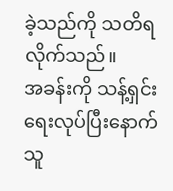ခဲ့သည်ကို သတိရလိုက်သည်။
အခန်းကို သန့်ရှင်းရေးလုပ်ပြီးနောက် သူ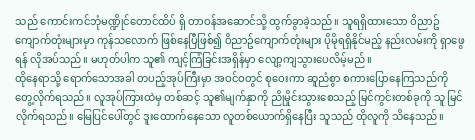သည် ကောင်းကင်ဘုံမဏ္ဍိုင်တောင်ထိပ် ရှိ တာဝန်အဆောင်သို့ ထွက်ခွာခဲ့သည်။ သူရရှိထားသော ဝိညာဥ်ကျောက်တုံးများမှာ ကုန်သလောက် ဖြစ်နေပြီဖြစ်၍ ဝိညာဥ်ကျောက်တုံးများ ပိုမိုရရှိနိုင်မည့် နည်းလမ်းကို ရှာဖွေရန် လိုအပ်သည်။ မဟုတ်ပါက သူ၏ ကျင့်ကြံခြင်းအရှိန်မှာ လျော့ကျသွားပေလိမ့်မည်။
ထိုနေရာသို့ ရောက်သောအခါ တပည့်အုပ်ကြီးမှာ အဝင်ဝတွင် စုဝေးကာ ဆူညံစွာ စကားပြောနေကြသည်ကို တွေ့လိုက်ရသည်။ လူအုပ်ကြားထဲမှ တစ်ဆင့် သူ၏မျက်နှာကို ညိုမှိုင်းသွားစေသည့် မြင်ကွင်းတစ်ခုကို သူ မြင်လိုက်ရသည်။ မြေပြင်ပေါ်တွင် ဒူးထောက်နေသော လူတစ်ယောက်ရှိနေပြီး သူသည် ထိုလူကို သိနေသည်။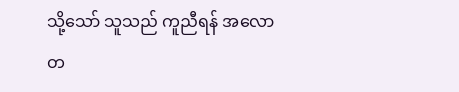သို့သော် သူသည် ကူညီရန် အလောတ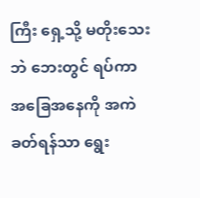ကြီး ရှေ့သို့ မတိုးသေးဘဲ ဘေးတွင် ရပ်ကာ အခြေအနေကို အကဲခတ်ရန်သာ ရွေး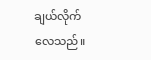ချယ်လိုက်လေသည်။